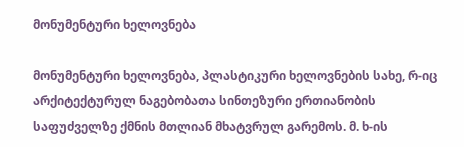მონუმენტური ხელოვნება

მონუმენტური ხელოვნება, პლასტიკური ხელოვნების სახე, რ-იც არქიტექტურულ ნაგებობათა სინთეზური ერთიანობის საფუძველზე ქმნის მთლიან მხატვრულ გარემოს. მ. ხ-ის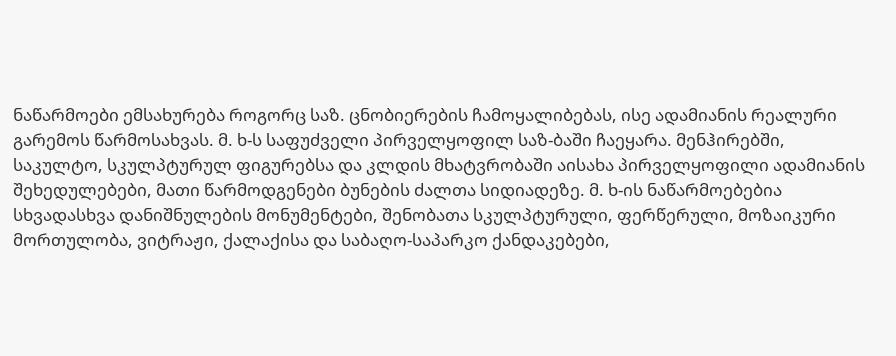ნაწარმოები ემსახურება როგორც საზ. ცნობიერების ჩამოყალიბებას, ისე ადამიანის რეალური გარემოს წარმოსახვას. მ. ხ-ს საფუძველი პირველყოფილ საზ-ბაში ჩაეყარა. მენჰირებში, საკულტო, სკულპტურულ ფიგურებსა და კლდის მხატვრობაში აისახა პირველყოფილი ადამიანის შეხედულებები, მათი წარმოდგენები ბუნების ძალთა სიდიადეზე. მ. ხ-ის ნაწარმოებებია სხვადასხვა დანიშნულების მონუმენტები, შენობათა სკულპტურული, ფერწერული, მოზაიკური მორთულობა, ვიტრაჟი, ქალაქისა და საბაღო-საპარკო ქანდაკებები,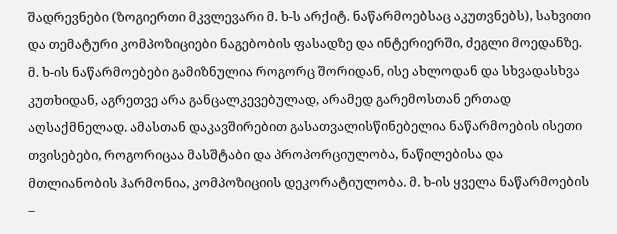შადრევნები (ზოგიერთი მკვლევარი მ. ხ-ს არქიტ. ნაწარმოებსაც აკუთვნებს), სახვითი და თემატური კომპოზიციები ნაგებობის ფასადზე და ინტერიერში, ძეგლი მოედანზე. მ. ხ-ის ნაწარმოებები გამიზნულია როგორც შორიდან, ისე ახლოდან და სხვადასხვა კუთხიდან, აგრეთვე არა განცალკევებულად, არამედ გარემოსთან ერთად აღსაქმნელად. ამასთან დაკავშირებით გასათვალისწინებელია ნაწარმოების ისეთი თვისებები, როგორიცაა მასშტაბი და პროპორციულობა, ნაწილებისა და მთლიანობის ჰარმონია, კომპოზიციის დეკორატიულობა. მ. ხ-ის ყველა ნაწარმოების –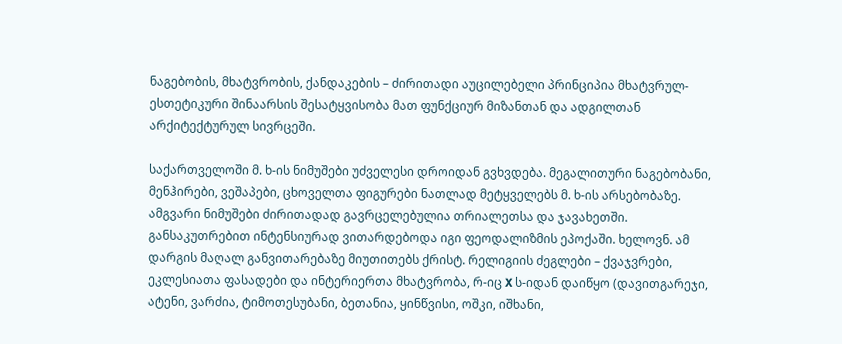ნაგებობის, მხატვრობის, ქანდაკების – ძირითადი აუცილებელი პრინციპია მხატვრულ-ესთეტიკური შინაარსის შესატყვისობა მათ ფუნქციურ მიზანთან და ადგილთან არქიტექტურულ სივრცეში.

საქართველოში მ. ხ-ის ნიმუშები უძველესი დროიდან გვხვდება. მეგალითური ნაგებობანი, მენჰირები, ვეშაპები, ცხოველთა ფიგურები ნათლად მეტყველებს მ. ხ-ის არსებობაზე. ამგვარი ნიმუშები ძირითადად გავრცელებულია თრიალეთსა და ჯავახეთში. განსაკუთრებით ინტენსიურად ვითარდებოდა იგი ფეოდალიზმის ეპოქაში. ხელოვნ. ამ დარგის მაღალ განვითარებაზე მიუთითებს ქრისტ. რელიგიის ძეგლები – ქვაჯვრები, ეკლესიათა ფასადები და ინტერიერთა მხატვრობა, რ-იც X ს-იდან დაიწყო (დავითგარეჯი, ატენი, ვარძია, ტიმოთესუბანი, ბეთანია, ყინწვისი, ოშკი, იშხანი,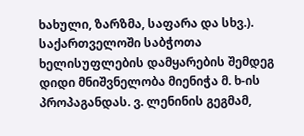ხახული, ზარზმა, საფარა და სხვ.). საქართველოში საბჭოთა ხელისუფლების დამყარების შემდეგ დიდი მნიშვნელობა მიენიჭა მ. ხ-ის პროპაგანდას. ვ. ლენინის გეგმამ,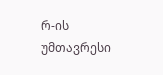რ-ის უმთავრესი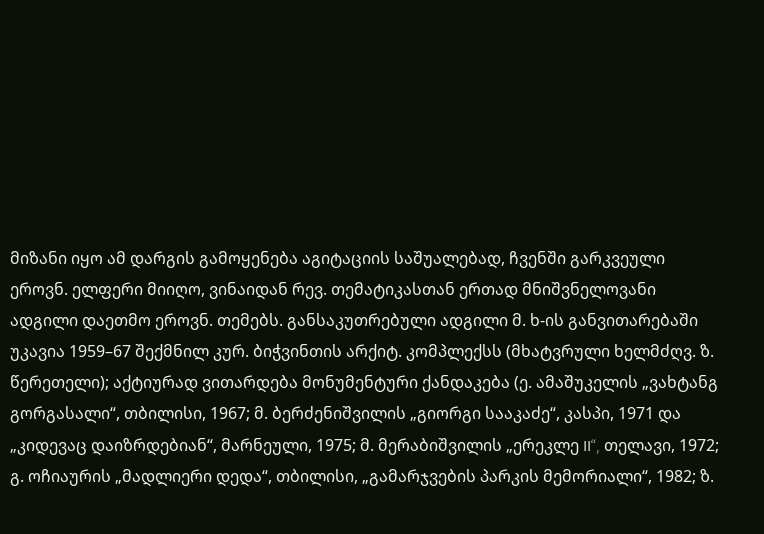მიზანი იყო ამ დარგის გამოყენება აგიტაციის საშუალებად, ჩვენში გარკვეული ეროვნ. ელფერი მიიღო, ვინაიდან რევ. თემატიკასთან ერთად მნიშვნელოვანი ადგილი დაეთმო ეროვნ. თემებს. განსაკუთრებული ადგილი მ. ხ-ის განვითარებაში უკავია 1959–67 შექმნილ კურ. ბიჭვინთის არქიტ. კომპლექსს (მხატვრული ხელმძღვ. ზ. წერეთელი); აქტიურად ვითარდება მონუმენტური ქანდაკება (ე. ამაშუკელის „ვახტანგ გორგასალი“, თბილისი, 1967; მ. ბერძენიშვილის „გიორგი სააკაძე“, კასპი, 1971 და „კიდევაც დაიზრდებიან“, მარნეული, 1975; მ. მერაბიშვილის „ერეკლე II“, თელავი, 1972; გ. ოჩიაურის „მადლიერი დედა“, თბილისი, „გამარჯვების პარკის მემორიალი“, 1982; ზ.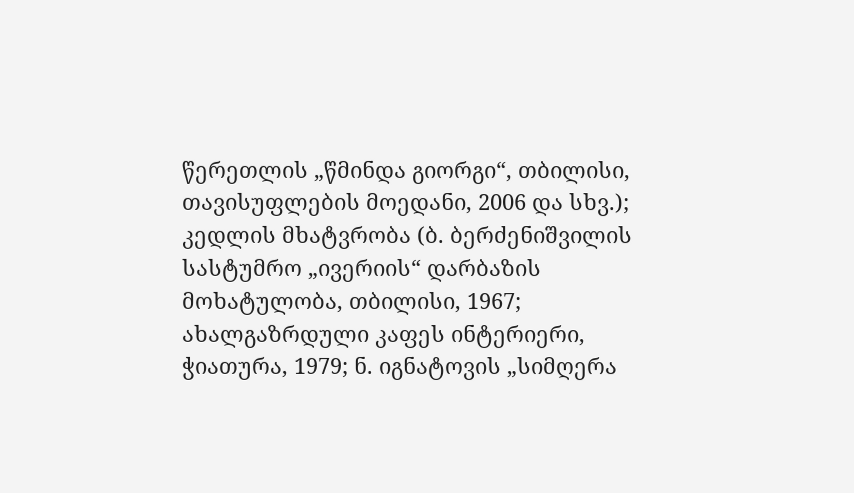წერეთლის „წმინდა გიორგი“, თბილისი, თავისუფლების მოედანი, 2006 და სხვ.); კედლის მხატვრობა (ბ. ბერძენიშვილის სასტუმრო „ივერიის“ დარბაზის მოხატულობა, თბილისი, 1967; ახალგაზრდული კაფეს ინტერიერი, ჭიათურა, 1979; ნ. იგნატოვის „სიმღერა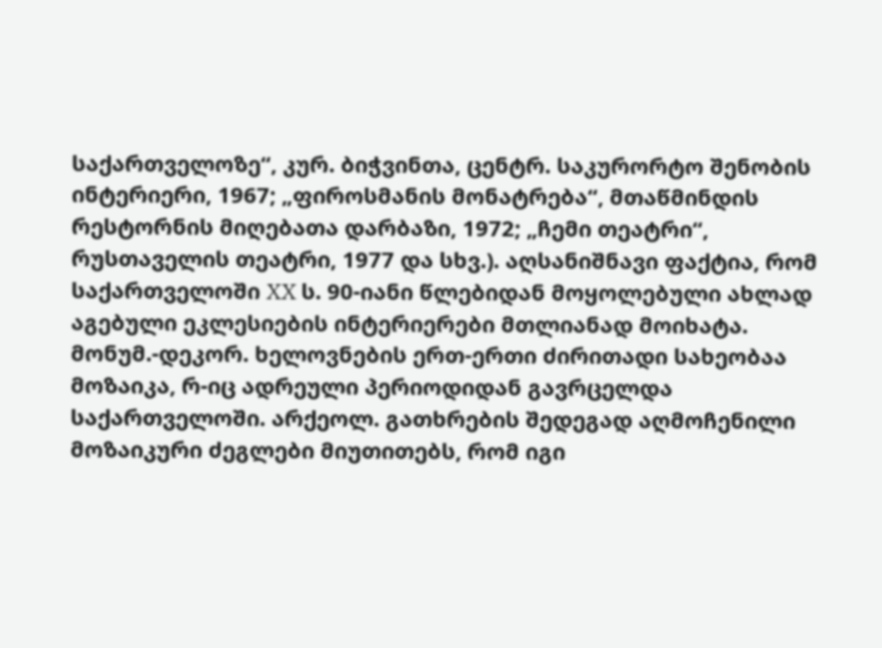საქართველოზე“, კურ. ბიჭვინთა, ცენტრ. საკურორტო შენობის ინტერიერი, 1967; „ფიროსმანის მონატრება“, მთაწმინდის რესტორნის მიღებათა დარბაზი, 1972; „ჩემი თეატრი“, რუსთაველის თეატრი, 1977 და სხვ.). აღსანიშნავი ფაქტია, რომ საქართველოში XX ს. 90-იანი წლებიდან მოყოლებული ახლად აგებული ეკლესიების ინტერიერები მთლიანად მოიხატა. მონუმ.-დეკორ. ხელოვნების ერთ-ერთი ძირითადი სახეობაა მოზაიკა, რ-იც ადრეული პერიოდიდან გავრცელდა საქართველოში. არქეოლ. გათხრების შედეგად აღმოჩენილი მოზაიკური ძეგლები მიუთითებს, რომ იგი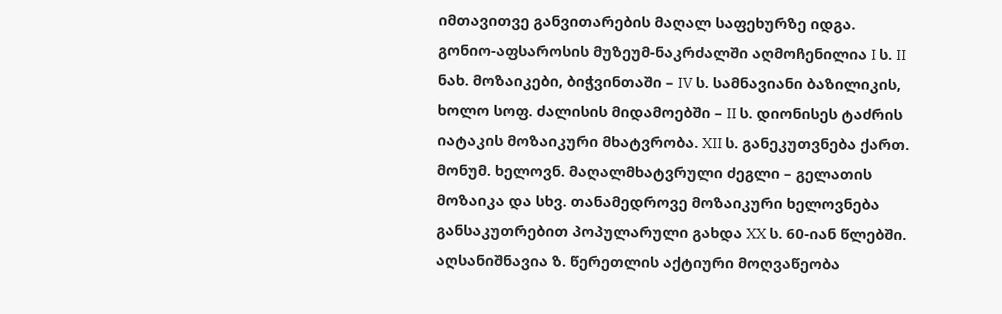იმთავითვე განვითარების მაღალ საფეხურზე იდგა. გონიო-აფსაროსის მუზეუმ-ნაკრძალში აღმოჩენილია I ს. II ნახ. მოზაიკები, ბიჭვინთაში – IV ს. სამნავიანი ბაზილიკის, ხოლო სოფ. ძალისის მიდამოებში – II ს. დიონისეს ტაძრის იატაკის მოზაიკური მხატვრობა. XII ს. განეკუთვნება ქართ. მონუმ. ხელოვნ. მაღალმხატვრული ძეგლი – გელათის მოზაიკა და სხვ. თანამედროვე მოზაიკური ხელოვნება განსაკუთრებით პოპულარული გახდა XX ს. 60-იან წლებში. აღსანიშნავია ზ. წერეთლის აქტიური მოღვაწეობა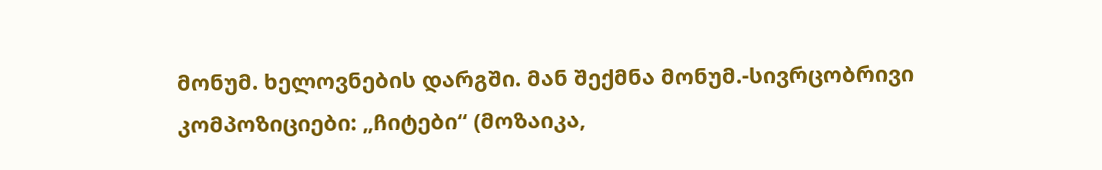მონუმ. ხელოვნების დარგში. მან შექმნა მონუმ.-სივრცობრივი კომპოზიციები: „ჩიტები“ (მოზაიკა,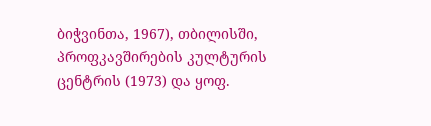ბიჭვინთა, 1967), თბილისში, პროფკავშირების კულტურის ცენტრის (1973) და ყოფ.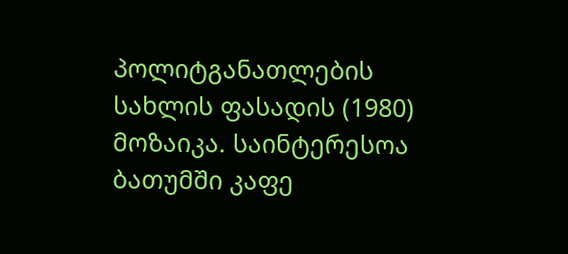პოლიტგანათლების სახლის ფასადის (1980) მოზაიკა. საინტერესოა ბათუმში კაფე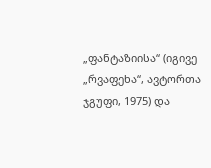„ფანტაზიისა“ (იგივე „რვაფეხა“, ავტორთა ჯგუფი, 1975) და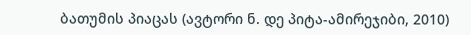ბათუმის პიაცას (ავტორი ნ. დე პიტა-ამირეჯიბი, 2010)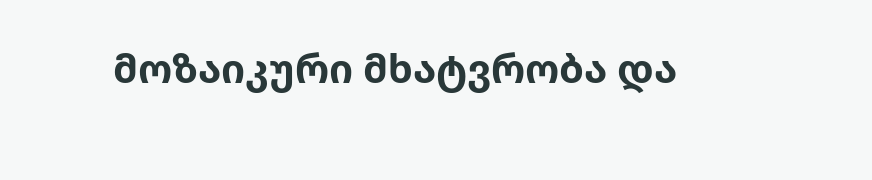მოზაიკური მხატვრობა და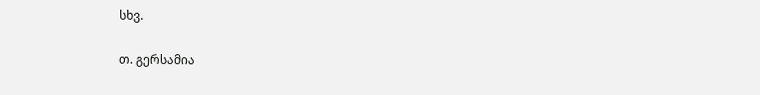სხვ.

თ. გერსამია